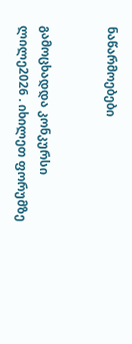ნაწარმოებები


გამოცხადდა კონკურსი ლილე2026 . იხილეთ ფორუმზე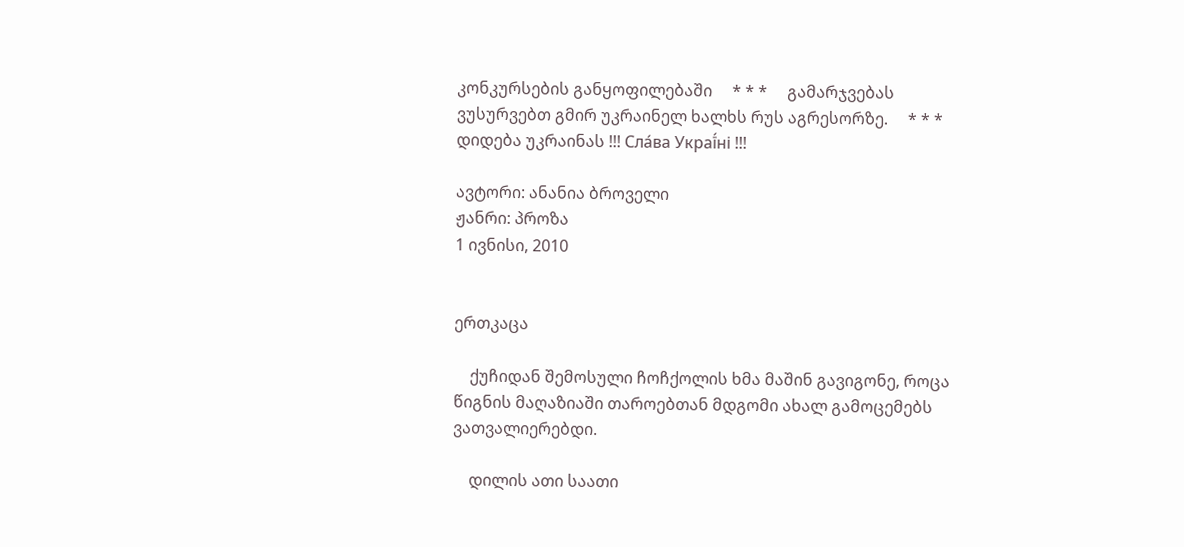კონკურსების განყოფილებაში     * * *     გამარჯვებას ვუსურვებთ გმირ უკრაინელ ხალხს რუს აგრესორზე.     * * *     დიდება უკრაინას !!! Сла́ва Украї́ні !!!

ავტორი: ანანია ბროველი
ჟანრი: პროზა
1 ივნისი, 2010


ერთკაცა

    ქუჩიდან შემოსული ჩოჩქოლის ხმა მაშინ გავიგონე, როცა წიგნის მაღაზიაში თაროებთან მდგომი ახალ გამოცემებს ვათვალიერებდი.

    დილის ათი საათი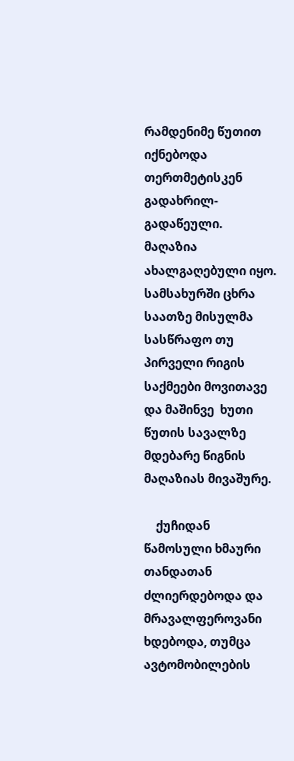რამდენიმე წუთით  იქნებოდა თერთმეტისკენ გადახრილ-გადაწეული. მაღაზია ახალგაღებული იყო. სამსახურში ცხრა საათზე მისულმა სასწრაფო თუ პირველი რიგის საქმეები მოვითავე და მაშინვე  ხუთი წუთის სავალზე მდებარე წიგნის მაღაზიას მივაშურე.

    ქუჩიდან წამოსული ხმაური თანდათან ძლიერდებოდა და მრავალფეროვანი ხდებოდა, თუმცა ავტომობილების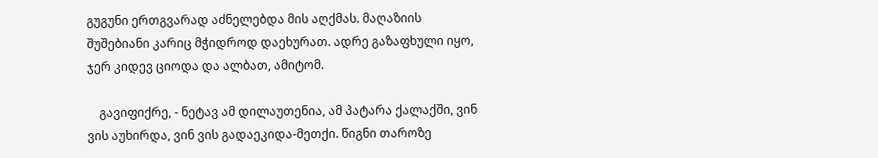გუგუნი ერთგვარად აძნელებდა მის აღქმას. მაღაზიის შუშებიანი კარიც მჭიდროდ დაეხურათ. ადრე გაზაფხული იყო, ჯერ კიდევ ციოდა და ალბათ, ამიტომ.

    გავიფიქრე, - ნეტავ ამ დილაუთენია, ამ პატარა ქალაქში, ვინ ვის აუხირდა, ვინ ვის გადაეკიდა-მეთქი. წიგნი თაროზე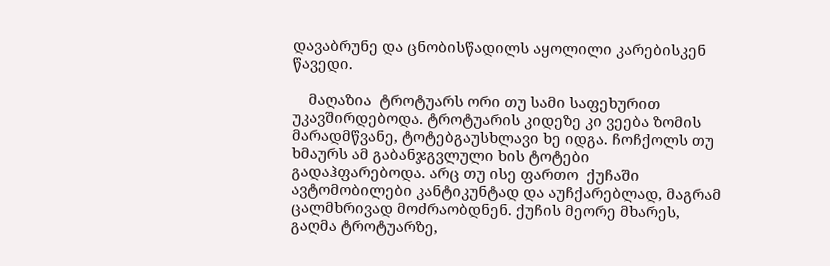დავაბრუნე და ცნობისწადილს აყოლილი კარებისკენ წავედი.

    მაღაზია  ტროტუარს ორი თუ სამი საფეხურით უკავშირდებოდა. ტროტუარის კიდეზე კი ვეება ზომის მარადმწვანე, ტოტებგაუსხლავი ხე იდგა. ჩოჩქოლს თუ ხმაურს ამ გაბანჯგვლული ხის ტოტები გადაჰფარებოდა. არც თუ ისე ფართო  ქუჩაში ავტომობილები კანტიკუნტად და აუჩქარებლად, მაგრამ ცალმხრივად მოძრაობდნენ. ქუჩის მეორე მხარეს, გაღმა ტროტუარზე,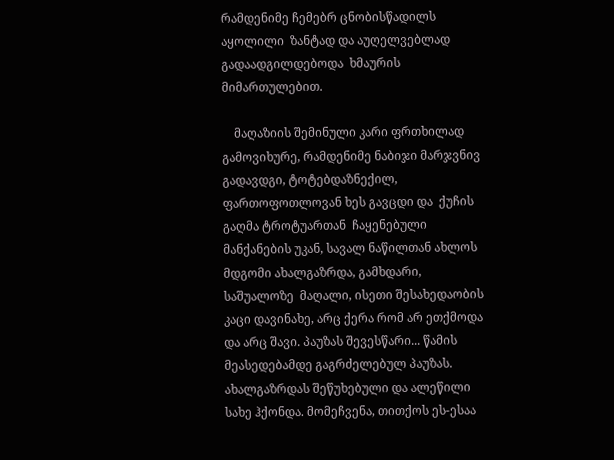რამდენიმე ჩემებრ ცნობისწადილს აყოლილი  ზანტად და აუღელვებლად გადაადგილდებოდა  ხმაურის მიმართულებით.

    მაღაზიის შემინული კარი ფრთხილად გამოვიხურე, რამდენიმე ნაბიჯი მარჯვნივ გადავდგი, ტოტებდაზნექილ, ფართოფოთლოვან ხეს გავცდი და  ქუჩის გაღმა ტროტუართან  ჩაყენებული მანქანების უკან, სავალ ნაწილთან ახლოს მდგომი ახალგაზრდა, გამხდარი, საშუალოზე  მაღალი, ისეთი შესახედაობის კაცი დავინახე, არც ქერა რომ არ ეთქმოდა და არც შავი. პაუზას შევესწარი... წამის მეასედებამდე გაგრძელებულ პაუზას. ახალგაზრდას შეწუხებული და ალეწილი სახე ჰქონდა. მომეჩვენა, თითქოს ეს-ესაა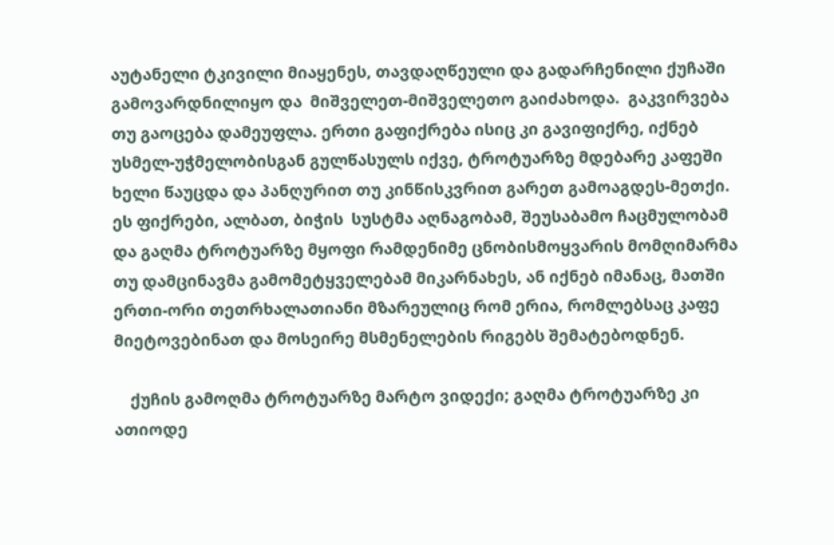აუტანელი ტკივილი მიაყენეს, თავდაღწეული და გადარჩენილი ქუჩაში გამოვარდნილიყო და  მიშველეთ-მიშველეთო გაიძახოდა.  გაკვირვება თუ გაოცება დამეუფლა. ერთი გაფიქრება ისიც კი გავიფიქრე, იქნებ უსმელ-უჭმელობისგან გულწასულს იქვე, ტროტუარზე მდებარე კაფეში ხელი წაუცდა და პანღურით თუ კინწისკვრით გარეთ გამოაგდეს-მეთქი. ეს ფიქრები, ალბათ, ბიჭის  სუსტმა აღნაგობამ, შეუსაბამო ჩაცმულობამ და გაღმა ტროტუარზე მყოფი რამდენიმე ცნობისმოყვარის მომღიმარმა თუ დამცინავმა გამომეტყველებამ მიკარნახეს, ან იქნებ იმანაც, მათში ერთი-ორი თეთრხალათიანი მზარეულიც რომ ერია, რომლებსაც კაფე  მიეტოვებინათ და მოსეირე მსმენელების რიგებს შემატებოდნენ.

    ქუჩის გამოღმა ტროტუარზე მარტო ვიდექი; გაღმა ტროტუარზე კი ათიოდე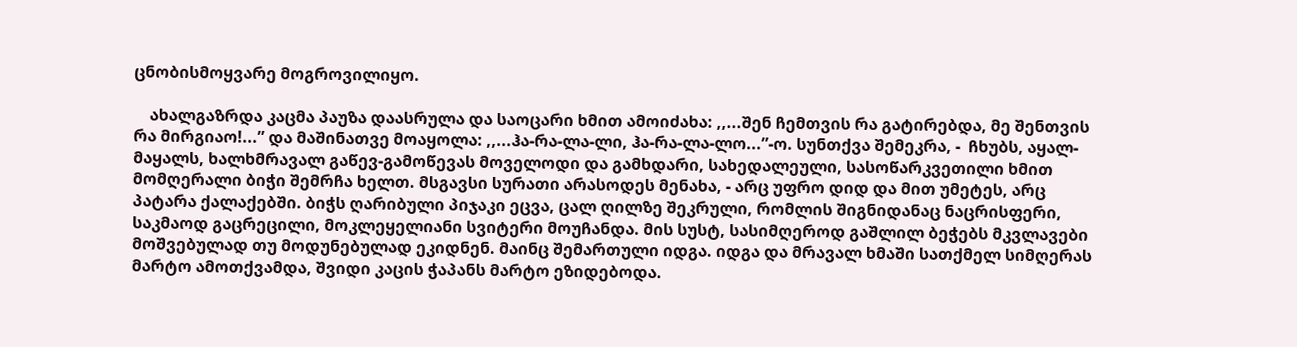ცნობისმოყვარე მოგროვილიყო.

    ახალგაზრდა კაცმა პაუზა დაასრულა და საოცარი ხმით ამოიძახა: ,,...შენ ჩემთვის რა გატირებდა, მე შენთვის რა მირგიაო!...” და მაშინათვე მოაყოლა: ,,...ჰა-რა-ლა-ლი, ჰა-რა-ლა-ლო...”-ო. სუნთქვა შემეკრა, -  ჩხუბს, აყალ-მაყალს, ხალხმრავალ გაწევ-გამოწევას მოველოდი და გამხდარი, სახედალეული, სასოწარკვეთილი ხმით მომღერალი ბიჭი შემრჩა ხელთ. მსგავსი სურათი არასოდეს მენახა, - არც უფრო დიდ და მით უმეტეს, არც პატარა ქალაქებში. ბიჭს ღარიბული პიჯაკი ეცვა, ცალ ღილზე შეკრული, რომლის შიგნიდანაც ნაცრისფერი, საკმაოდ გაცრეცილი, მოკლეყელიანი სვიტერი მოუჩანდა. მის სუსტ, სასიმღეროდ გაშლილ ბეჭებს მკვლავები  მოშვებულად თუ მოდუნებულად ეკიდნენ. მაინც შემართული იდგა. იდგა და მრავალ ხმაში სათქმელ სიმღერას მარტო ამოთქვამდა, შვიდი კაცის ჭაპანს მარტო ეზიდებოდა.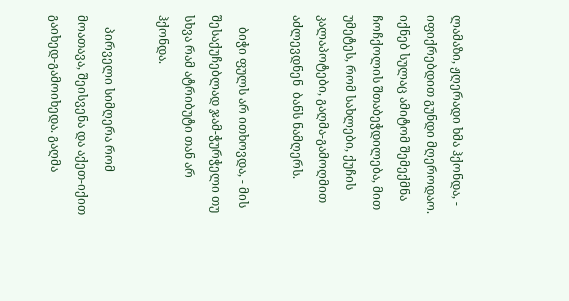ლამაზი, ჟღერადი ხმა ჰქონდა, - იფიქრებდით გუნდი მღეროდაო. იქნებ სულაც ამიტომ შემექმნა ჩოჩქოლის შთაბეჭდილება, მით უმეტეს, რომ სახლები, ქუჩის კალაპოტები, გაღმა-გამოღმით აძლევდნენ  ბანს ნამღერს.

    ბიჭი ფულს არ ითხოვდა, - მის შესაქუჩებლად ჯამ-ჭურჭელი თუ სხვა რამ ატრიბუტი თან არ ჰქონდა.

    პირველი სიმღერა რომ მოათავა, შეისვენა და აქეთ-იქით გაიხედ-გამოიხედა. გაღმა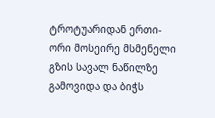ტროტუარიდან ერთი-ორი მოსეირე მსმენელი გზის სავალ ნაწილზე გამოვიდა და ბიჭს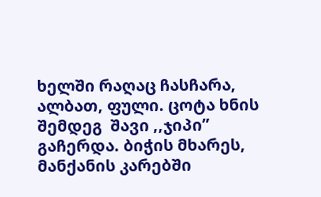ხელში რაღაც ჩასჩარა, ალბათ, ფული. ცოტა ხნის შემდეგ  შავი ,,ჯიპი” გაჩერდა. ბიჭის მხარეს, მანქანის კარებში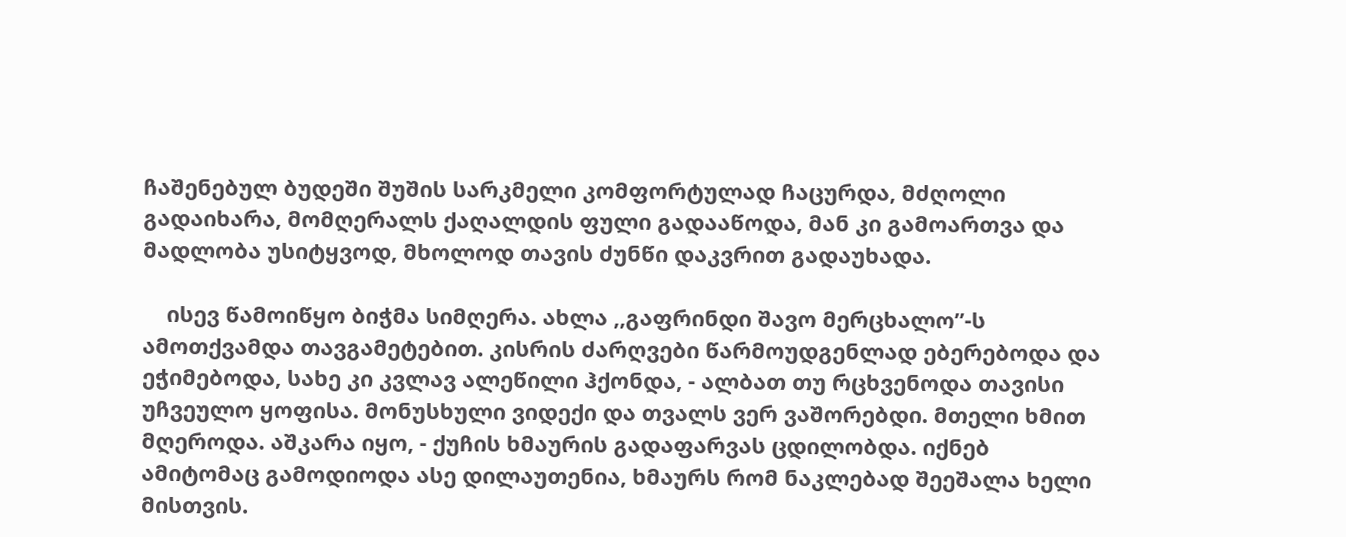ჩაშენებულ ბუდეში შუშის სარკმელი კომფორტულად ჩაცურდა, მძღოლი გადაიხარა, მომღერალს ქაღალდის ფული გადააწოდა, მან კი გამოართვა და მადლობა უსიტყვოდ, მხოლოდ თავის ძუნწი დაკვრით გადაუხადა.

    ისევ წამოიწყო ბიჭმა სიმღერა. ახლა ,,გაფრინდი შავო მერცხალო”-ს ამოთქვამდა თავგამეტებით. კისრის ძარღვები წარმოუდგენლად ებერებოდა და ეჭიმებოდა, სახე კი კვლავ ალეწილი ჰქონდა, - ალბათ თუ რცხვენოდა თავისი უჩვეულო ყოფისა. მონუსხული ვიდექი და თვალს ვერ ვაშორებდი. მთელი ხმით მღეროდა. აშკარა იყო, - ქუჩის ხმაურის გადაფარვას ცდილობდა. იქნებ ამიტომაც გამოდიოდა ასე დილაუთენია, ხმაურს რომ ნაკლებად შეეშალა ხელი მისთვის.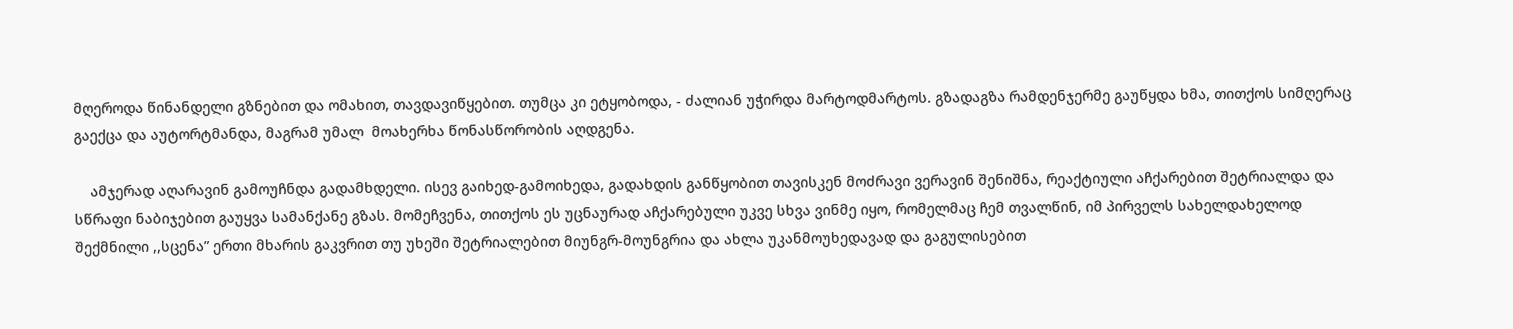მღეროდა წინანდელი გზნებით და ომახით, თავდავიწყებით. თუმცა კი ეტყობოდა, - ძალიან უჭირდა მარტოდმარტოს. გზადაგზა რამდენჯერმე გაუწყდა ხმა, თითქოს სიმღერაც გაექცა და აუტორტმანდა, მაგრამ უმალ  მოახერხა წონასწორობის აღდგენა.

    ამჯერად აღარავინ გამოუჩნდა გადამხდელი. ისევ გაიხედ-გამოიხედა, გადახდის განწყობით თავისკენ მოძრავი ვერავინ შენიშნა, რეაქტიული აჩქარებით შეტრიალდა და სწრაფი ნაბიჯებით გაუყვა სამანქანე გზას. მომეჩვენა, თითქოს ეს უცნაურად აჩქარებული უკვე სხვა ვინმე იყო, რომელმაც ჩემ თვალწინ, იმ პირველს სახელდახელოდ შექმნილი ,,სცენა” ერთი მხარის გაკვრით თუ უხეში შეტრიალებით მიუნგრ-მოუნგრია და ახლა უკანმოუხედავად და გაგულისებით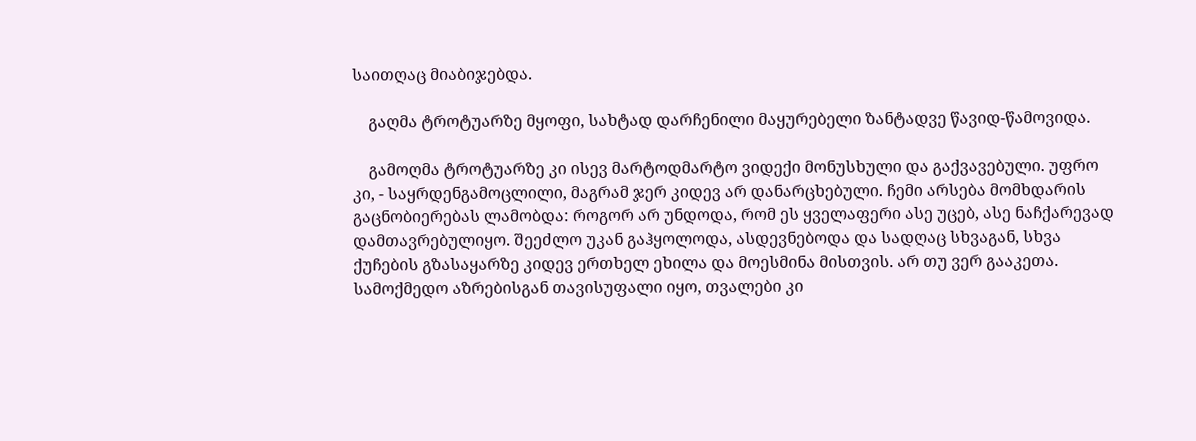საითღაც მიაბიჯებდა.

    გაღმა ტროტუარზე მყოფი, სახტად დარჩენილი მაყურებელი ზანტადვე წავიდ-წამოვიდა.

    გამოღმა ტროტუარზე კი ისევ მარტოდმარტო ვიდექი მონუსხული და გაქვავებული. უფრო კი, - საყრდენგამოცლილი, მაგრამ ჯერ კიდევ არ დანარცხებული. ჩემი არსება მომხდარის გაცნობიერებას ლამობდა: როგორ არ უნდოდა, რომ ეს ყველაფერი ასე უცებ, ასე ნაჩქარევად დამთავრებულიყო. შეეძლო უკან გაჰყოლოდა, ასდევნებოდა და სადღაც სხვაგან, სხვა ქუჩების გზასაყარზე კიდევ ერთხელ ეხილა და მოესმინა მისთვის. არ თუ ვერ გააკეთა. სამოქმედო აზრებისგან თავისუფალი იყო, თვალები კი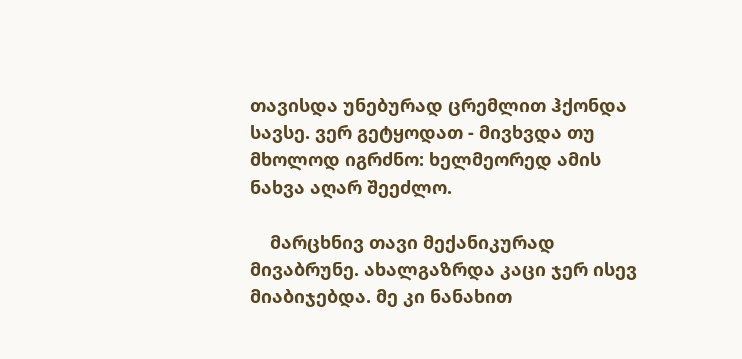თავისდა უნებურად ცრემლით ჰქონდა სავსე. ვერ გეტყოდათ - მივხვდა თუ მხოლოდ იგრძნო: ხელმეორედ ამის ნახვა აღარ შეეძლო.

    მარცხნივ თავი მექანიკურად მივაბრუნე. ახალგაზრდა კაცი ჯერ ისევ მიაბიჯებდა. მე კი ნანახით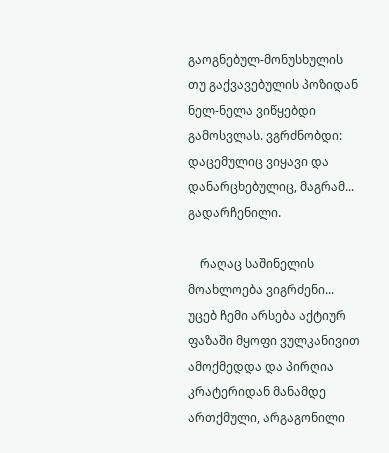გაოგნებულ-მონუსხულის თუ გაქვავებულის პოზიდან ნელ-ნელა ვიწყებდი გამოსვლას. ვგრძნობდი: დაცემულიც ვიყავი და დანარცხებულიც, მაგრამ... გადარჩენილი.

    რაღაც საშინელის მოახლოება ვიგრძენი... უცებ ჩემი არსება აქტიურ ფაზაში მყოფი ვულკანივით ამოქმედდა და პირღია კრატერიდან მანამდე ართქმული, არგაგონილი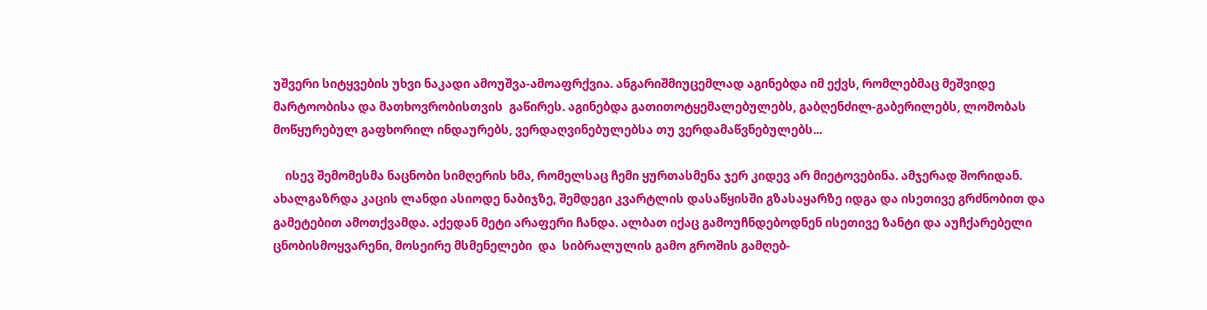უშვერი სიტყვების უხვი ნაკადი ამოუშვა-ამოაფრქვია. ანგარიშმიუცემლად აგინებდა იმ ექვს, რომლებმაც მეშვიდე მარტოობისა და მათხოვრობისთვის  გაწირეს. აგინებდა გათითოტყემალებულებს, გაბღენძილ-გაბერილებს, ლომობას მოწყურებულ გაფხორილ ინდაურებს, ვერდაღვინებულებსა თუ ვერდამაწვნებულებს...

    ისევ შემომესმა ნაცნობი სიმღერის ხმა, რომელსაც ჩემი ყურთასმენა ჯერ კიდევ არ მიეტოვებინა. ამჯერად შორიდან. ახალგაზრდა კაცის ლანდი ასიოდე ნაბიჯზე, შემდეგი კვარტლის დასაწყისში გზასაყარზე იდგა და ისეთივე გრძნობით და გამეტებით ამოთქვამდა. აქედან მეტი არაფერი ჩანდა. ალბათ იქაც გამოუჩნდებოდნენ ისეთივე ზანტი და აუჩქარებელი ცნობისმოყვარენი, მოსეირე მსმენელები  და  სიბრალულის გამო გროშის გამღებ-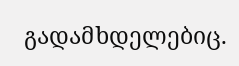გადამხდელებიც.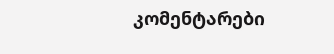კომენტარები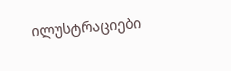ილუსტრაციები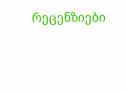რეცენზიები